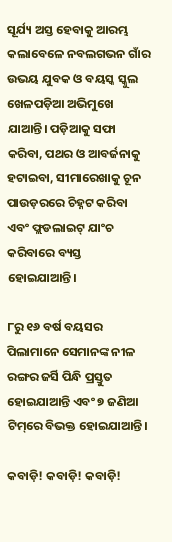ସୂର୍ଯ୍ୟ ଅସ୍ତ ହେବାକୁ ଆରମ୍ଭ କଲାବେଳେ ନବଲଗଭନ ଗାଁର ଉଭୟ ଯୁବକ ଓ ବୟସ୍କ ସ୍କୁଲ ଖେଳପଡ଼ିଆ ଅଭିମୁଖେ ଯାଆନ୍ତି। ପଡ଼ିଆକୁ ସଫା କରିବା, ପଥର ଓ ଆବର୍ଜନାକୁ ହଟାଇବା, ସୀମାରେଖାକୁ ଚୂନ ପାଉଡ଼ରରେ ଚିହ୍ନଟ କରିବା ଏବଂ ଫ୍ଲଡଲାଇଟ୍ ଯାଂଚ କରିବାରେ ବ୍ୟସ୍ତ ହୋଇଯାଆନ୍ତି।

୮ରୁ ୧୬ ବର୍ଷ ବୟସର ପିଲାମାନେ ସେମାନଙ୍କ ନୀଳ ରଙ୍ଗର ଜର୍ସି ପିନ୍ଧି ପ୍ରସ୍ତୁତ ହୋଇଯାଆନ୍ତି ଏବଂ ୭ ଜଣିଆ ଟିମ୍‌ରେ ବିଭକ୍ତ ହୋଇଯାଆନ୍ତି।

କବାଡ଼ି! କବାଡ଼ି! କବାଡ଼ି!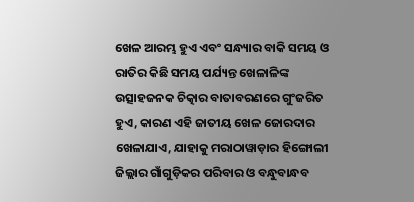ଖେଳ ଆରମ୍ଭ ହୁଏ ଏବଂ ସନ୍ଧ୍ୟାର ବାକି ସମୟ ଓ ରାତିର କିଛି ସମୟ ପର୍ଯ୍ୟନ୍ତ ଖେଳାଳିଙ୍କ ଉତ୍ସାହଜନକ ଚିତ୍କାର ବାତାବରଣରେ ଗୁଂଜରିତ ହୁଏ, କାରଣ ଏହି ଜାତୀୟ ଖେଳ ଜୋରଦାର ଖେଳାଯାଏ, ଯାହାକୁ ମରାଠାୱାଡ଼ାର ହିଙ୍ଗୋଲୀ ଜିଲ୍ଲାର ଗାଁଗୁଡ଼ିକର ପରିବାର ଓ ବନ୍ଧୁବାନ୍ଧବ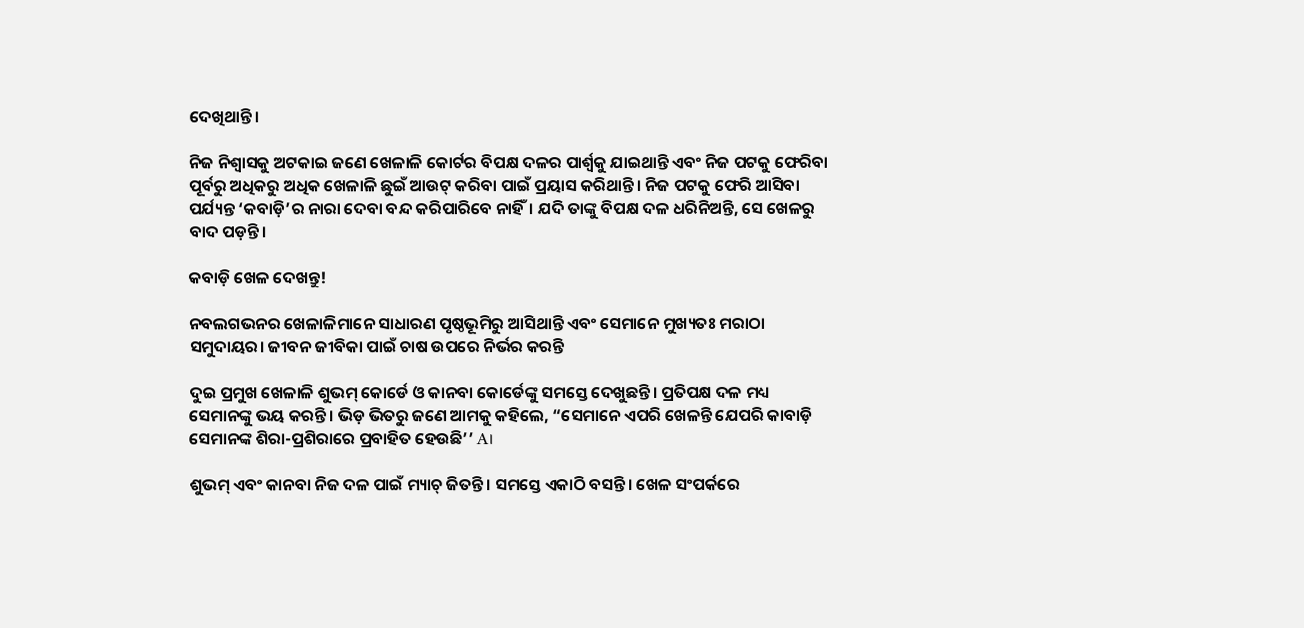ଦେଖିଥାନ୍ତି।

ନିଜ ନିଶ୍ୱାସକୁ ଅଟକାଇ ଜଣେ ଖେଳାଳି କୋର୍ଟର ବିପକ୍ଷ ଦଳର ପାର୍ଶ୍ୱକୁ ଯାଇଥାନ୍ତି ଏବଂ ନିଜ ପଟକୁ ଫେରିବା ପୂର୍ବରୁ ଅଧିକରୁ ଅଧିକ ଖେଳାଳି ଛୁଇଁ ଆଉଟ୍ କରିବା ପାଇଁ ପ୍ରୟାସ କରିଥାନ୍ତି। ନିଜ ପଟକୁ ଫେରି ଆସିବା ପର୍ଯ୍ୟନ୍ତ ‘କବାଡ଼ି’ର ନାରା ଦେବା ବନ୍ଦ କରିପାରିବେ ନାହିଁ। ଯଦି ତାଙ୍କୁ ବିପକ୍ଷ ଦଳ ଧରିନିଅନ୍ତି, ସେ ଖେଳରୁ ବାଦ ପଡ଼ନ୍ତି।

କବାଡ଼ି ଖେଳ ଦେଖନ୍ତୁ!

ନବଲଗଭନର ଖେଳାଳିମାନେ ସାଧାରଣ ପୃଷ୍ଠଭୂମିରୁ ଆସିଥାନ୍ତି ଏବଂ ସେମାନେ ମୁଖ୍ୟତଃ ମରାଠା ସମୁଦାୟର। ଜୀବନ ଜୀବିକା ପାଇଁ ଚାଷ ଉପରେ ନିର୍ଭର କରନ୍ତି

ଦୁଇ ପ୍ରମୁଖ ଖେଳାଳି ଶୁଭମ୍ କୋର୍ଡେ ଓ କାନବା କୋର୍ଡେଙ୍କୁ ସମସ୍ତେ ଦେଖୁଛନ୍ତି। ପ୍ରତିପକ୍ଷ ଦଳ ମଧ୍ୟ ସେମାନଙ୍କୁ ଭୟ କରନ୍ତି। ଭିଡ଼ ଭିତରୁ ଜଣେ ଆମକୁ କହିଲେ, “ସେମାନେ ଏପରି ଖେଳନ୍ତି ଯେପରି କାବାଡ଼ି ସେମାନଙ୍କ ଶିରା-ପ୍ରଶିରାରେ ପ୍ରବାହିତ ହେଉଛି’’ A।

ଶୁଭମ୍ ଏବଂ କାନବା ନିଜ ଦଳ ପାଇଁ ମ୍ୟାଚ୍ ଜିତନ୍ତି। ସମସ୍ତେ ଏକାଠି ବସନ୍ତି। ଖେଳ ସଂପର୍କରେ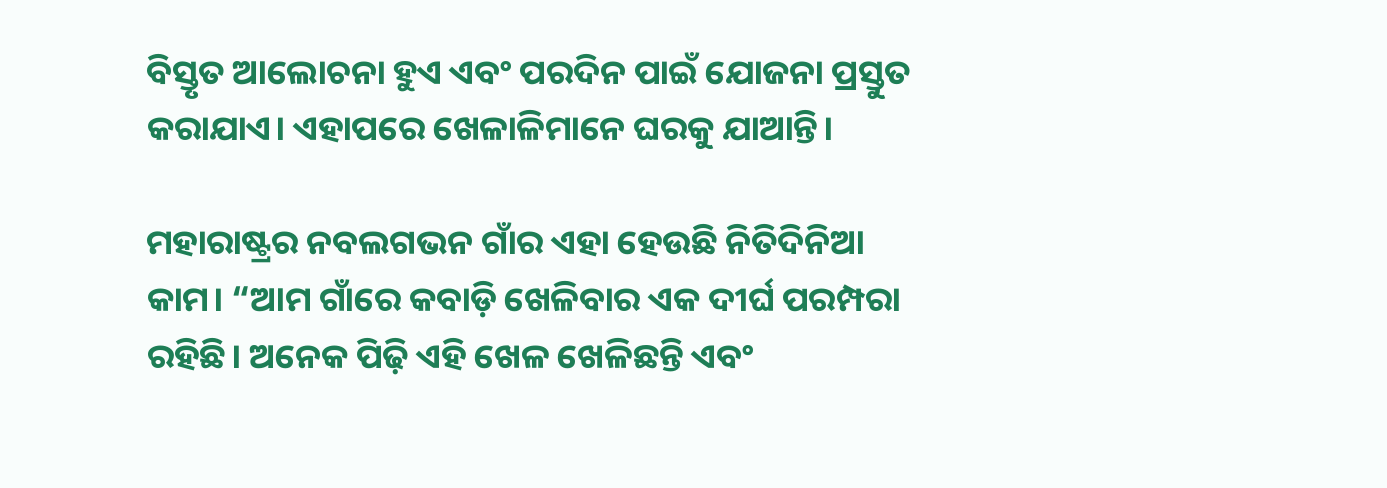ବିସ୍ତୃତ ଆଲୋଚନା ହୁଏ ଏବଂ ପରଦିନ ପାଇଁ ଯୋଜନା ପ୍ରସ୍ତୁତ କରାଯାଏ। ଏହାପରେ ଖେଳାଳିମାନେ ଘରକୁ ଯାଆନ୍ତି।

ମହାରାଷ୍ଟ୍ରର ନବଲଗଭନ ଗାଁର ଏହା ହେଉଛି ନିତିଦିନିଆ କାମ। “ଆମ ଗାଁରେ କବାଡ଼ି ଖେଳିବାର ଏକ ଦୀର୍ଘ ପରମ୍ପରା ରହିଛି। ଅନେକ ପିଢ଼ି ଏହି ଖେଳ ଖେଳିଛନ୍ତି ଏବଂ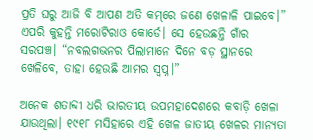ପ୍ରତି ଘରୁ ଆଜି ବି ଆପଣ ଅତି କମ୍‌ରେ ଜଣେ ଖେଳାଳି ପାଇବେ।” ଏପରି କୁହନ୍ତି ମରୋଟିରାଓ କୋର୍ଡେ। ସେ ହେଉଛନ୍ତି ଗାଁର ସରପଞ୍ଚ। “ନବଲଗଭନର ପିଲାମାନେ ଦିନେ ବଡ଼ ସ୍ଥାନରେ ଖେଳିବେ, ତାହା ହେଉଛି ଆମର ସ୍ୱପ୍ନ।”

ଅନେକ ଶତାବ୍ଦୀ ଧରି ଭାରତୀୟ ଉପମହାଦେଶରେ କବାଡ଼ି ଖେଳା ଯାଉଥିଲା। ୧୯୧୮ ମସିହାରେ ଏହି ଖେଳ ଜାତୀୟ ଖେଳର ମାନ୍ୟତା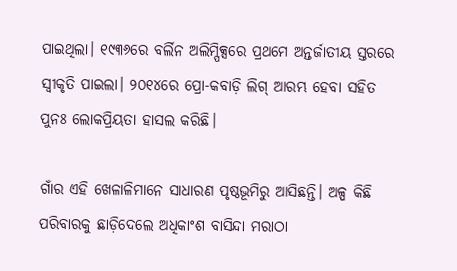ପାଇଥିଲା। ୧୯୩୬ରେ ବର୍ଲିନ ଅଲିମ୍ପିକ୍ସରେ ପ୍ରଥମେ ଅନ୍ତର୍ଜାତୀୟ ସ୍ତରରେ ସ୍ୱୀକୃତି ପାଇଲା। ୨୦୧୪ରେ ପ୍ରୋ-କବାଡ଼ି ଲିଗ୍ ଆରମ୍ଭ ହେବା ସହିତ ପୁନଃ ଲୋକପ୍ରିୟତା ହାସଲ କରିଛି।

ଗାଁର ଏହି ଖେଳାଳିମାନେ ସାଧାରଣ ପୃଷ୍ଠଭୂମିରୁ ଆସିଛନ୍ତି। ଅଳ୍ପ କିଛି ପରିବାରକୁ ଛାଡ଼ିଦେଲେ ଅଧିକାଂଶ ବାସିନ୍ଦା ମରାଠା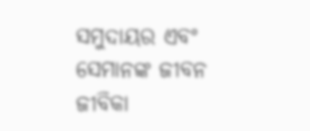ସମୁଦାୟର ଏବଂ ସେମାନଙ୍କ ଜୀବନ ଜୀବିକା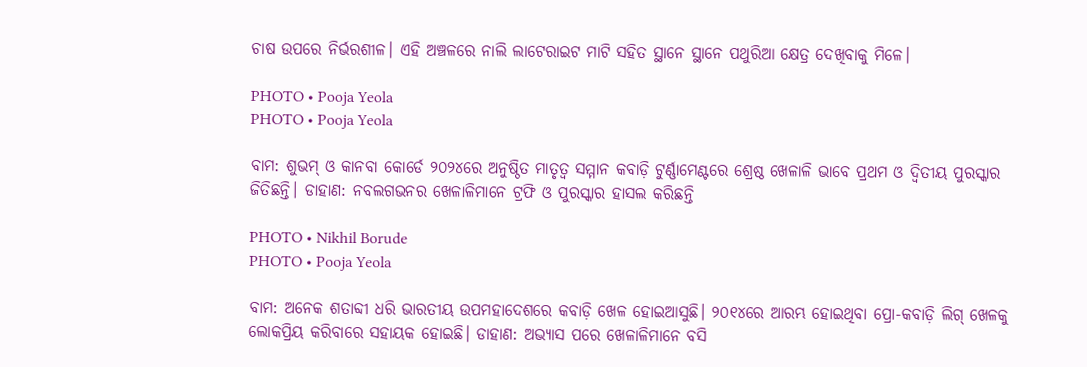ଚାଷ ଉପରେ ନିର୍ଭରଶୀଳ। ଏହି ଅଞ୍ଚଳରେ ନାଲି ଲାଟେରାଇଟ ମାଟି ସହିତ ସ୍ଥାନେ ସ୍ଥାନେ ପଥୁରିଆ କ୍ଷେତ୍ର ଦେଖିବାକୁ ମିଳେ।

PHOTO • Pooja Yeola
PHOTO • Pooja Yeola

ବାମ: ଶୁଭମ୍ ଓ କାନବା କୋର୍ଡେ ୨୦୨୪ରେ ଅନୁଷ୍ଠିତ ମାତୃତ୍ୱ ସମ୍ମାନ କବାଡ଼ି ଟୁର୍ଣ୍ଣାମେଣ୍ଟରେ ଶ୍ରେଷ୍ଠ ଖେଳାଳି ଭାବେ ପ୍ରଥମ ଓ ଦ୍ୱିତୀୟ ପୁରସ୍କାର ଜିତିଛନ୍ତି। ଡାହାଣ: ନବଲଗଭନର ଖେଳାଳିମାନେ ଟ୍ରଫି ଓ ପୁରସ୍କାର ହାସଲ କରିଛନ୍ତି

PHOTO • Nikhil Borude
PHOTO • Pooja Yeola

ବାମ: ଅନେକ ଶତାବ୍ଦୀ ଧରି ଭାରତୀୟ ଉପମହାଦେଶରେ କବାଡ଼ି ଖେଳ ହୋଇଆସୁଛି। ୨୦୧୪ରେ ଆରମ୍ଭ ହୋଇଥିବା ପ୍ରୋ-କବାଡ଼ି ଲିଗ୍ ଖେଳକୁ ଲୋକପ୍ରିୟ କରିବାରେ ସହାୟକ ହୋଇଛି। ଡାହାଣ: ଅଭ୍ୟାସ ପରେ ଖେଳାଳିମାନେ ବସି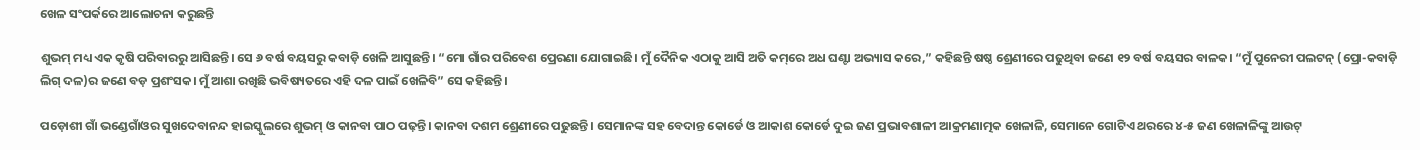ଖେଳ ସଂପର୍କରେ ଆଲୋଚନା କରୁଛନ୍ତି

ଶୁଭମ୍ ମଧ୍ୟ ଏକ କୃଷି ପରିବାରରୁ ଆସିଛନ୍ତି। ସେ ୬ ବର୍ଷ ବୟସରୁ କବାଡ଼ି ଖେଳି ଆସୁଛନ୍ତି। “ମୋ ଗାଁର ପରିବେଶ ପ୍ରେରଣା ଯୋଗାଇଛି। ମୁଁ ଦୈନିକ ଏଠାକୁ ଆସି ଅତି କମ୍‌ରେ ଅଧ ଘଣ୍ଟା ଅଭ୍ୟାସ କରେ,” କହିଛନ୍ତି ଷଷ୍ଠ ଶ୍ରେଣୀରେ ପଢୁଥିବା ଜଣେ ୧୨ ବର୍ଷ ବୟସର ବାଳକ। “ମୁଁ ପୁନେରୀ ପଲଟନ୍ (ପ୍ରୋ-କବାଡ଼ି ଲିଗ୍ ଦଳ)ର ଜଣେ ବଡ଼ ପ୍ରଶଂସକ। ମୁଁ ଆଶା ରଖିଛି ଭବିଷ୍ୟତରେ ଏହି ଦଳ ପାଇଁ ଖେଳିବି” ସେ କହିଛନ୍ତି।

ପଡ଼ୋଶୀ ଗାଁ ଭଣ୍ଡେଗାଁଓର ସୁଖଦେବାନନ୍ଦ ହାଇସ୍କୁଲରେ ଶୁଭମ୍ ଓ କାନବା ପାଠ ପଢ଼ନ୍ତି। କାନବା ଦଶମ ଶ୍ରେଣୀରେ ପଢୁଛନ୍ତି। ସେମାନଙ୍କ ସହ ବେଦାନ୍ତ କୋର୍ଡେ ଓ ଆକାଶ କୋର୍ଡେ ଦୁଇ ଜଣ ପ୍ରଭାବଶାଳୀ ଆକ୍ରମଣାତ୍ମକ ଖେଳାଳି, ସେମାନେ ଗୋଟିଏ ଥରରେ ୪-୫ ଜଣ ଖେଳାଳିଙ୍କୁ ଆଉଟ୍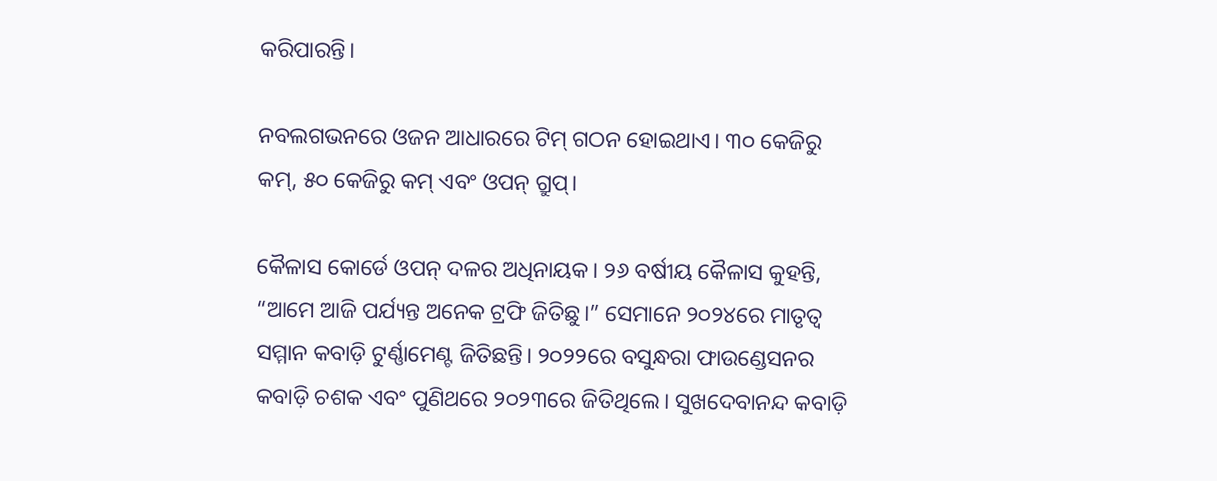କରିପାରନ୍ତି।

ନବଲଗଭନରେ ଓଜନ ଆଧାରରେ ଟିମ୍ ଗଠନ ହୋଇଥାଏ। ୩୦ କେଜିରୁ କମ୍‌, ୫୦ କେଜିରୁ କମ୍‌ ଏବଂ ଓପନ୍ ଗ୍ରୁପ୍।

କୈଳାସ କୋର୍ଡେ ଓପନ୍ ଦଳର ଅଧିନାୟକ। ୨୬ ବର୍ଷୀୟ କୈଳାସ କୁହନ୍ତି, “ଆମେ ଆଜି ପର୍ଯ୍ୟନ୍ତ ଅନେକ ଟ୍ରଫି ଜିତିଛୁ।” ସେମାନେ ୨୦୨୪ରେ ମାତୃତ୍ୱ ସମ୍ମାନ କବାଡ଼ି ଟୁର୍ଣ୍ଣାମେଣ୍ଟ ଜିତିଛନ୍ତି। ୨୦୨୨ରେ ବସୁନ୍ଧରା ଫାଉଣ୍ଡେସନର କବାଡ଼ି ଚଶକ ଏବଂ ପୁଣିଥରେ ୨୦୨୩ରେ ଜିତିଥିଲେ। ସୁଖଦେବାନନ୍ଦ କବାଡ଼ି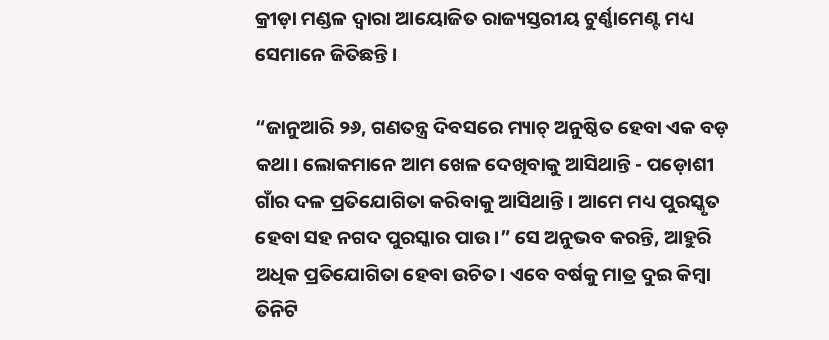କ୍ରୀଡ଼ା ମଣ୍ଡଳ ଦ୍ୱାରା ଆୟୋଜିତ ରାଜ୍ୟସ୍ତରୀୟ ଟୁର୍ଣ୍ଣାମେଣ୍ଟ ମଧ୍ୟ ସେମାନେ ଜିତିଛନ୍ତି।

“ଜାନୁଆରି ୨୬, ଗଣତନ୍ତ୍ର ଦିବସରେ ମ୍ୟାଚ୍ ଅନୁଷ୍ଠିତ ହେବା ଏକ ବଡ଼ କଥା। ଲୋକମାନେ ଆମ ଖେଳ ଦେଖିବାକୁ ଆସିଥାନ୍ତି - ପଡ଼ୋଶୀ ଗାଁର ଦଳ ପ୍ରତିଯୋଗିତା କରିବାକୁ ଆସିଥାନ୍ତି। ଆମେ ମଧ୍ୟ ପୁରସ୍କୃତ ହେବା ସହ ନଗଦ ପୁରସ୍କାର ପାଉ।” ସେ ଅନୁଭବ କରନ୍ତି, ଆହୁରି ଅଧିକ ପ୍ରତିଯୋଗିତା ହେବା ଉଚିତ। ଏବେ ବର୍ଷକୁ ମାତ୍ର ଦୁଇ କିମ୍ବା ତିନିଟି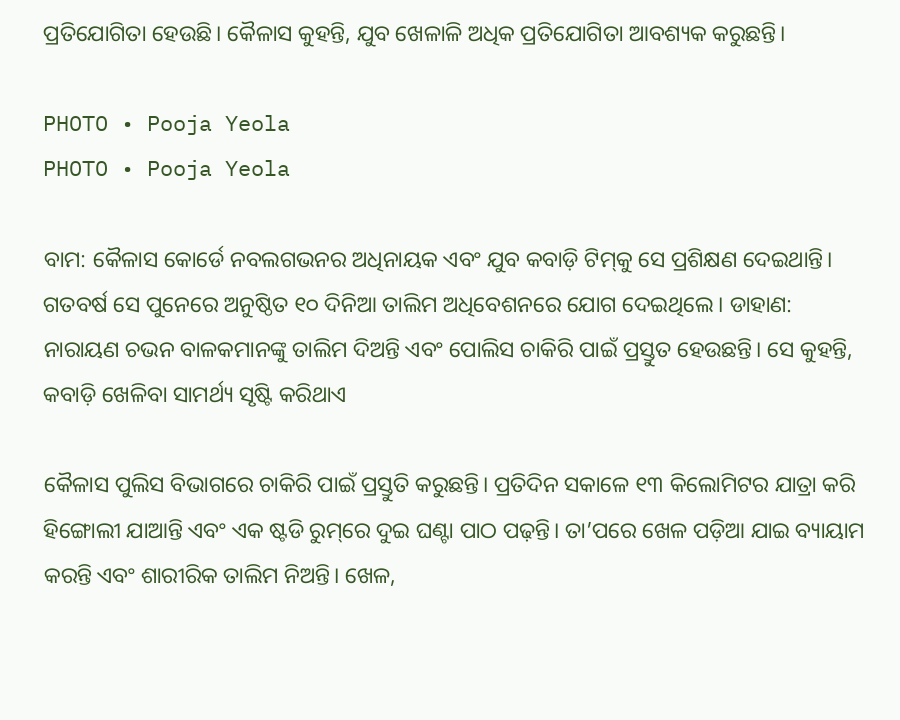ପ୍ରତିଯୋଗିତା ହେଉଛି। କୈଳାସ କୁହନ୍ତି, ଯୁବ ଖେଳାଳି ଅଧିକ ପ୍ରତିଯୋଗିତା ଆବଶ୍ୟକ କରୁଛନ୍ତି।

PHOTO • Pooja Yeola
PHOTO • Pooja Yeola

ବାମ: କୈଳାସ କୋର୍ଡେ ନବଲଗଭନର ଅଧିନାୟକ ଏବଂ ଯୁବ କବାଡ଼ି ଟିମ୍‌କୁ ସେ ପ୍ରଶିକ୍ଷଣ ଦେଇଥାନ୍ତି। ଗତବର୍ଷ ସେ ପୁନେରେ ଅନୁଷ୍ଠିତ ୧୦ ଦିନିଆ ତାଲିମ ଅଧିବେଶନରେ ଯୋଗ ଦେଇଥିଲେ। ଡାହାଣ: ନାରାୟଣ ଚଭନ ବାଳକମାନଙ୍କୁ ତାଲିମ ଦିଅନ୍ତି ଏବଂ ପୋଲିସ ଚାକିରି ପାଇଁ ପ୍ରସ୍ତୁତ ହେଉଛନ୍ତି। ସେ କୁହନ୍ତି, କବାଡ଼ି ଖେଳିବା ସାମର୍ଥ୍ୟ ସୃଷ୍ଟି କରିଥାଏ

କୈଳାସ ପୁଲିସ ବିଭାଗରେ ଚାକିରି ପାଇଁ ପ୍ରସ୍ତୁତି କରୁଛନ୍ତି। ପ୍ରତିଦିନ ସକାଳେ ୧୩ କିଲୋମିଟର ଯାତ୍ରା କରି ହିଙ୍ଗୋଲୀ ଯାଆନ୍ତି ଏବଂ ଏକ ଷ୍ଟଡି ରୁମ୍‌ରେ ଦୁଇ ଘଣ୍ଟା ପାଠ ପଢ଼ନ୍ତି। ତା’ପରେ ଖେଳ ପଡ଼ିଆ ଯାଇ ବ୍ୟାୟାମ କରନ୍ତି ଏବଂ ଶାରୀରିକ ତାଲିମ ନିଅନ୍ତି। ଖେଳ,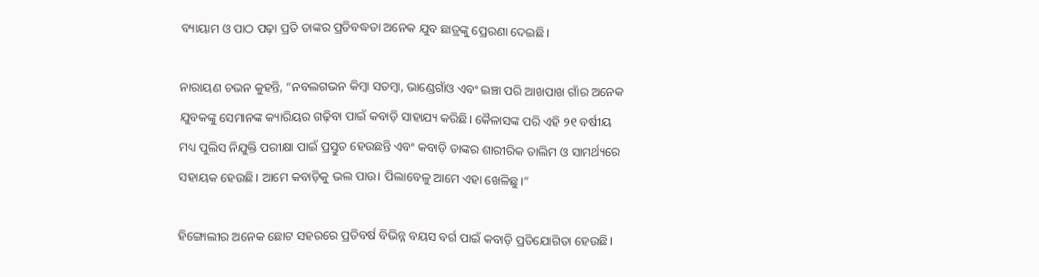ବ୍ୟାୟାମ ଓ ପାଠ ପଢ଼ା ପ୍ରତି ତାଙ୍କର ପ୍ରତିବଦ୍ଧତା ଅନେକ ଯୁବ ଛାତ୍ରଙ୍କୁ ପ୍ରେରଣା ଦେଇଛି।

ନାରାୟଣ ଚଭନ କୁହନ୍ତି, “ନବଲଗଭନ କିମ୍ବା ସତମ୍ବା, ଭାଣ୍ଡେଗାଁଓ ଏବଂ ଇଞ୍ଚା ପରି ଆଖପାଖ ଗାଁର ଅନେକ ଯୁବକଙ୍କୁ ସେମାନଙ୍କ କ୍ୟାରିୟର ଗଢ଼ିବା ପାଇଁ କବାଡ଼ି ସାହାଯ୍ୟ କରିଛି। କୈଳାସଙ୍କ ପରି ଏହି ୨୧ ବର୍ଷୀୟ ମଧ୍ୟ ପୁଲିସ ନିଯୁକ୍ତି ପରୀକ୍ଷା ପାଇଁ ପ୍ରସ୍ତୁତ ହେଉଛନ୍ତି ଏବଂ କବାଡ଼ି ତାଙ୍କର ଶାରୀରିକ ତାଲିମ ଓ ସାମର୍ଥ୍ୟରେ ସହାୟକ ହେଉଛି। ଆମେ କବାଡ଼ିକୁ ଭଲ ପାଉ। ପିଲାବେଳୁ ଆମେ ଏହା ଖେଳିଛୁ।”

ହିଙ୍ଗୋଲୀର ଅନେକ ଛୋଟ ସହରରେ ପ୍ରତିବର୍ଷ ବିଭିନ୍ନ ବୟସ ବର୍ଗ ପାଇଁ କବାଡ଼ି ପ୍ରତିଯୋଗିତା ହେଉଛି।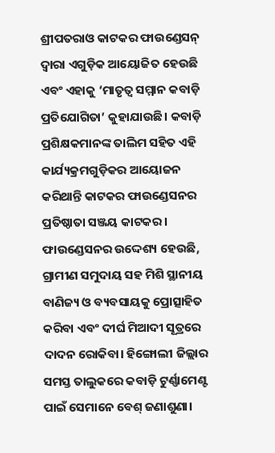ଶ୍ରୀପତରାଓ କାଟକର ଫାଉଣ୍ଡେସନ୍ ଦ୍ୱାରା ଏଗୁଡ଼ିକ ଆୟୋଜିତ ହେଉଛି ଏବଂ ଏହାକୁ ‘ମାତୃତ୍ୱ ସମ୍ମାନ କବାଡ଼ି ପ୍ରତିଯୋଗିତା’ କୁହାଯାଉଛି। କବାଡ଼ି ପ୍ରଶିକ୍ଷକମାନଙ୍କ ତାଲିମ ସହିତ ଏହି କାର୍ଯ୍ୟକ୍ରମଗୁଡ଼ିକର ଆୟୋଜନ କରିଥାନ୍ତି କାଟକର ଫାଉଣ୍ଡେସନର ପ୍ରତିଷ୍ଠାତା ସଞ୍ଜୟ କାଟକର। ଫାଉଣ୍ଡେସନର ଉଦ୍ଦେଶ୍ୟ ହେଉଛି, ଗ୍ରାମୀଣ ସମୁଦାୟ ସହ ମିଶି ସ୍ଥାନୀୟ ବାଣିଜ୍ୟ ଓ ବ୍ୟବସାୟକୁ ପ୍ରୋତ୍ସାହିତ କରିବା ଏବଂ ଦୀର୍ଘ ମିଆଦୀ ସୂତ୍ରରେ ଦାଦନ ରୋକିବା। ହିଙ୍ଗୋଲୀ ଜିଲ୍ଲାର ସମସ୍ତ ତାଲୁକରେ କବାଡ଼ି ଟୁର୍ଣ୍ଣାମେଣ୍ଟ ପାଇଁ ସେମାନେ ବେଶ୍ ଜଣାଶୁଣା।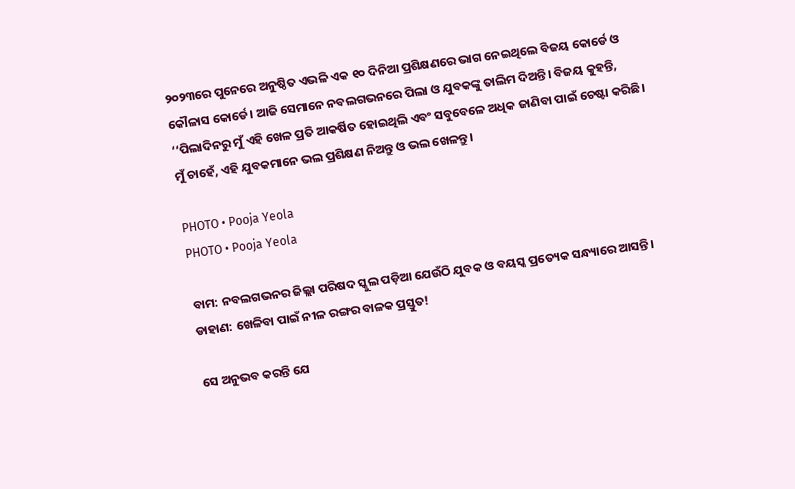୨୦୨୩ରେ ପୁନେରେ ଅନୁଷ୍ଠିତ ଏଭଳି ଏକ ୧୦ ଦିନିଆ ପ୍ରଶିକ୍ଷଣରେ ଭାଗ ନେଇଥିଲେ ବିଜୟ କୋର୍ଡେ ଓ କୌଳାସ କୋର୍ଡେ। ଆଜି ସେମାନେ ନବଲଗଭନରେ ପିଲା ଓ ଯୁବକଙ୍କୁ ତାଲିମ ଦିଅନ୍ତି। ବିଜୟ କୁହନ୍ତି, ‘‘ପିଲାଦିନରୁ ମୁଁ ଏହି ଖେଳ ପ୍ରତି ଆକର୍ଷିତ ହୋଇଥିଲି ଏବଂ ସବୁବେଳେ ଅଧିକ ଜାଣିବା ପାଇଁ ଚେଷ୍ଟା କରିଛି। ମୁଁ ଚାହେଁ, ଏହି ଯୁବକମାନେ ଭଲ ପ୍ରଶିକ୍ଷଣ ନିଅନ୍ତୁ ଓ ଭଲ ଖେଳନ୍ତୁ।

PHOTO • Pooja Yeola
PHOTO • Pooja Yeola

ବାମ: ନବଲଗଭନର ଜିଲ୍ଲା ପରିଷଦ ସ୍କୁଲ ପଡ଼ିଆ ଯେଉଁଠି ଯୁବକ ଓ ବୟସ୍କ ପ୍ରତ୍ୟେକ ସନ୍ଧ୍ୟାରେ ଆସନ୍ତି। ଡାହାଣ: ଖେଳିବା ପାଇଁ ନୀଳ ରଙ୍ଗର ବାଳକ ପ୍ରସ୍ତୁତ!

ସେ ଅନୁଭବ କରନ୍ତି ଯେ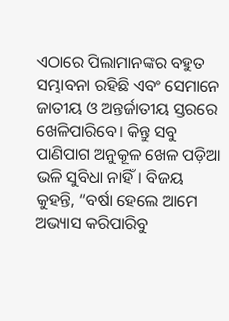ଏଠାରେ ପିଲାମାନଙ୍କର ବହୁତ ସମ୍ଭାବନା ରହିଛି ଏବଂ ସେମାନେ ଜାତୀୟ ଓ ଅନ୍ତର୍ଜାତୀୟ ସ୍ତରରେ ଖେଳିପାରିବେ। କିନ୍ତୁ ସବୁ ପାଣିପାଗ ଅନୁକୂଳ ଖେଳ ପଡ଼ିଆ ଭଳି ସୁବିଧା ନାହିଁ। ବିଜୟ କୁହନ୍ତି, “ବର୍ଷା ହେଲେ ଆମେ ଅଭ୍ୟାସ କରିପାରିବୁ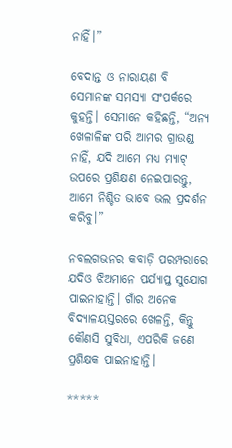ନାହିଁ।”

ବେଦାନ୍ତ ଓ ନାରାୟଣ ବି ସେମାନଙ୍କ ସମସ୍ୟା ସଂପର୍କରେ କୁହନ୍ତି। ସେମାନେ କହିଛନ୍ତି, “ଅନ୍ୟ ଖେଳାଳିଙ୍କ ପରି ଆମର ଗ୍ରାଉଣ୍ଡ ନାହିଁ, ଯଦି ଆମେ ମଧ୍ୟ ମ୍ୟାଟ୍ ଉପରେ ପ୍ରଶିକ୍ଷଣ ନେଇପାରନ୍ତୁ, ଆମେ ନିଶ୍ଚିତ ଭାବେ ଭଲ ପ୍ରଦର୍ଶନ କରିବୁ।”

ନବଲଗଭନର କବାଡ଼ି ପରମ୍ପରାରେ ଯଦିଓ ଝିଅମାନେ ପର୍ଯ୍ୟାପ୍ତ ସୁଯୋଗ ପାଇନାହାନ୍ତି। ଗାଁର ଅନେକ ବିଦ୍ୟାଳୟସ୍ତରରେ ଖେଳନ୍ତି, କିନ୍ତୁ କୌଣସି ସୁବିଧା, ଏପରିକି ଜଣେ ପ୍ରଶିକ୍ଷକ ପାଇନାହାନ୍ତି।

*****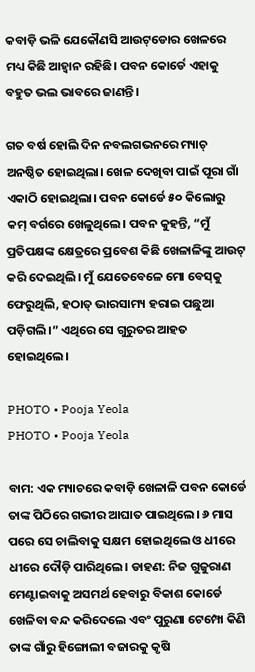କବାଡ଼ି ଭଳି ଯେକୌଣସି ଆଉଟ୍‌ଡୋର ଖେଳରେ ମଧ୍ୟ କିଛି ଆହ୍ୱାନ ରହିଛି। ପବନ କୋର୍ଡେ ଏହାକୁ ବହୁତ ଭଲ ଭାବରେ ଜାଣନ୍ତି।

ଗତ ବର୍ଷ ହୋଲି ଦିନ ନବଲଗଭନରେ ମ୍ୟାଚ୍ ଅନଷ୍ଠିତ ହୋଇଥିଲା। ଖେଳ ଦେଖିବା ପାଇଁ ପୂରା ଗାଁ ଏକାଠି ହୋଇଥିଲା। ପବନ କୋର୍ଡେ ୫୦ କିଲୋରୁ କମ୍‌ ବର୍ଗରେ ଖେଳୁଥିଲେ। ପବନ କୁହନ୍ତି, “ମୁଁ ପ୍ରତିପକ୍ଷଙ୍କ କ୍ଷେତ୍ରରେ ପ୍ରବେଶ କିଛି ଖେଳାଳିଙ୍କୁ ଆଉଟ୍ କରି ଦେଇଥିଲି। ମୁଁ ଯେତେବେଳେ ମୋ ବେସ୍‌କୁ ଫେରୁଥିଲି, ହଠାତ୍ ଭାରସାମ୍ୟ ହରାଇ ପଛୁଆ ପଡ଼ିଗଲି।” ଏଥିରେ ସେ ଗୁରୁତର ଆହତ ହୋଇଥିଲେ।

PHOTO • Pooja Yeola
PHOTO • Pooja Yeola

ବାମ: ଏକ ମ୍ୟାଚରେ କବାଡ଼ି ଖେଳାଳି ପବନ କୋର୍ଡେ ତାଙ୍କ ପିଠିରେ ଗଭୀର ଆଘାତ ପାଇଥିଲେ। ୬ ମାସ ପରେ ସେ ଚାଲିବାକୁ ସକ୍ଷମ ହୋଇଥିଲେ ଓ ଧୀରେ ଧୀରେ ଦୌଡ଼ି ପାରିଥିଲେ। ଡାହଣ: ନିଜ ଗୁଜୁରାଣ ମେଣ୍ଟାଇବାକୁ ଅସମର୍ଥ ହେବାରୁ ବିକାଶ କୋର୍ଡେ ଖେଳିବା ବନ୍ଦ କରିଦେଲେ ଏବଂ ପୁରୁଣା ଟେମ୍ପୋ କିଣି ତାଙ୍କ ଗାଁରୁ ହିଙ୍ଗୋଲୀ ବଜାରକୁ କୃଷି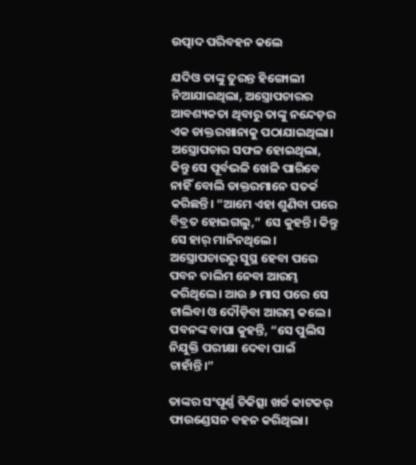ଉତ୍ପାଦ ପରିବହନ କଲେ

ଯଦିଓ ତାଙ୍କୁ ତୁରନ୍ତ ହିଙ୍ଗୋଲୀ ନିଆଯାଇଥିଲା, ଅସ୍ତ୍ରୋପଚାରର ଆବଶ୍ୟକତା ଥିବାରୁ ତାଙ୍କୁ ନନ୍ଦେଡ଼ର ଏକ ଡାକ୍ତରଖାନାକୁ ପଠାଯାଇଥିଲା। ଅସ୍ତ୍ରୋପଚାର ସଫଳ ହୋଇଥିଲା, କିନ୍ତୁ ସେ ପୂର୍ବଭଳି ଖେଳି ପାରିବେ ନାହିଁ ବୋଲି ଡାକ୍ତରମାନେ ସତର୍କ କରିଛନ୍ତି। “ଆମେ ଏହା ଶୁଣିବା ପରେ ବିବ୍ରତ ହୋଇଗଲୁ,” ସେ କୁହନ୍ତି। କିନ୍ତୁ ସେ ହାର୍ ମାନିନଥିଲେ। ଅସ୍ତ୍ରୋପଚାରରୁ ସୁସ୍ଥ ହେବା ପରେ ପବନ ତାଲିମ ନେବା ଆରମ୍ଭ କରିଥିଲେ। ଆଉ ୬ ମାସ ପରେ ସେ ଚାଲିବା ଓ ଦୌଡ଼ିବା ଆରମ୍ଭ କଲେ। ପବନଙ୍କ ବାପା କୁହନ୍ତି, “ସେ ପୁଲିସ ନିଯୁକ୍ତି ପରୀକ୍ଷା ଦେବା ପାଇଁ ଚାହାଁନ୍ତି।”

ତାଙ୍କର ସଂପୂର୍ଣ୍ଣ ଚିକିତ୍ସା ଖର୍ଚ୍ଚ କାଟକର୍ ଫାଉଣ୍ଡେସନ ବହନ କରିଥିଲା।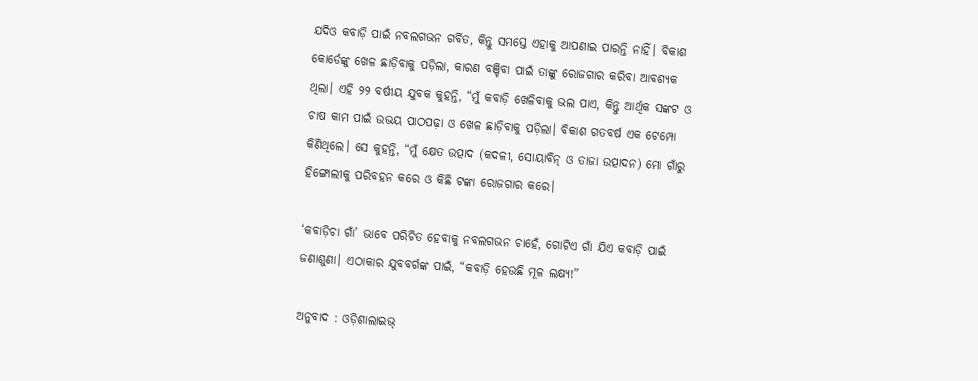ଯଦିଓ କବାଡ଼ି ପାଇଁ ନବଲଗଭନ ଗର୍ବିତ, କିନ୍ତୁ ସମସ୍ତେ ଏହାକୁ ଆପଣାଇ ପାରନ୍ତି ନାହିଁ। ବିକାଶ କୋର୍ଡେଙ୍କୁ ଖେଳ ଛାଡ଼ିବାକୁ ପଡ଼ିଲା, କାରଣ ବଞ୍ଚିବା ପାଇଁ ତାଙ୍କୁ ରୋଜଗାର କରିବା ଆବଶ୍ୟକ ଥିଲା। ଏହି ୨୨ ବର୍ଷୀୟ ଯୁବକ କୁହନ୍ତି, “ମୁଁ କବାଡ଼ି ଖେଳିବାକୁ ଭଲ ପାଏ, କିନ୍ତୁ ଆର୍ଥିକ ସଙ୍କଟ ଓ ଚାଷ କାମ ପାଇଁ ଉଭୟ ପାଠପଢ଼ା ଓ ଖେଳ ଛାଡ଼ିବାକୁ ପଡ଼ିଲା। ବିକାଶ ଗତବର୍ଷ ଏକ ଟେମ୍ପୋ କିଣିଥିଲେ। ସେ କୁହନ୍ତି, “ମୁଁ କ୍ଷେତ ଉତ୍ପାଦ (କଦଳୀ, ସୋୟାବିନ୍ ଓ ତାଜା ଉତ୍ପାଦନ) ମୋ ଗାଁରୁ ହିଙ୍ଗୋଲୀକୁ ପରିବହନ କରେ ଓ କିଛି ଟଙ୍କା ରୋଜଗାର କରେ।

‘କବାଡ଼ିଚା ଗାଁ’ ଭାବେ ପରିଚିତ ହେବାକୁ ନବଲଗଭନ ଚାହେଁ, ଗୋଟିଏ ଗାଁ ଯିଏ କବାଡ଼ି ପାଇଁ ଜଣାଶୁଣା। ଏଠାକାର ଯୁବବର୍ଗଙ୍କ ପାଇଁ, “କବାଡ଼ି ହେଉଛି ମୂଳ ଲକ୍ଷ୍ୟ!”

ଅନୁବାଦ : ଓଡ଼ିଶାଲାଇଭ୍‍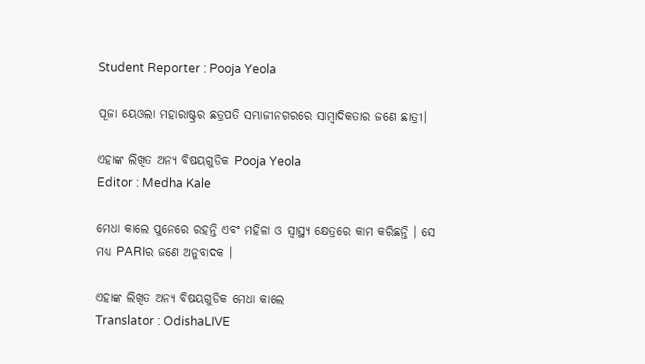Student Reporter : Pooja Yeola

ପୂଜା ୟେଓଲା ମହାରାଷ୍ଟ୍ରର ଛତ୍ରପତି ସମ୍ଭାଜୀନଗରରେ ସାମ୍ବାଦିକତାର ଜଣେ ଛାତ୍ରୀ।

ଏହାଙ୍କ ଲିଖିତ ଅନ୍ୟ ବିଷୟଗୁଡିକ Pooja Yeola
Editor : Medha Kale

ମେଧା କାଲେ ପୁନେରେ ରହନ୍ତି ଏବଂ ମହିଳା ଓ ସ୍ଵାସ୍ଥ୍ୟ କ୍ଷେତ୍ରରେ କାମ କରିଛନ୍ତି । ସେ ମଧ୍ୟ PARIର ଜଣେ ଅନୁବାଦକ ।

ଏହାଙ୍କ ଲିଖିତ ଅନ୍ୟ ବିଷୟଗୁଡିକ ମେଧା କାଲେ
Translator : OdishaLIVE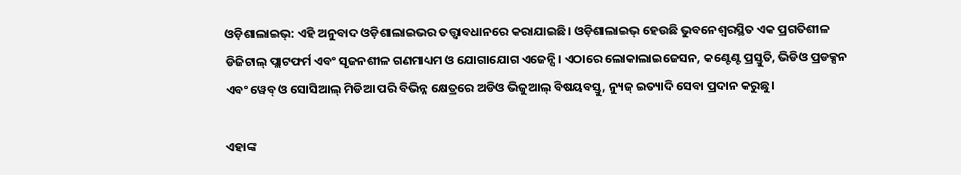ଓଡ଼ିଶାଲାଇଭ୍: ଏହି ଅନୁବାଦ ଓଡ଼ିଶାଲାଇଭର ତତ୍ତ୍ୱାବଧାନରେ କରାଯାଇଛି। ଓଡ଼ିଶାଲାଇଭ୍ ହେଉଛି ଭୁବନେଶ୍ୱରସ୍ଥିତ ଏକ ପ୍ରଗତିଶୀଳ ଡିଜିଟାଲ୍ ପ୍ଲାଟଫର୍ମ ଏବଂ ସୃଜନଶୀଳ ଗଣମାଧ୍ୟମ ଓ ଯୋଗାଯୋଗ ଏଜେନ୍ସି। ଏଠାରେ ଲୋକାଲାଇଜେସନ, କଣ୍ଟେଣ୍ଟ ପ୍ରସ୍ତୁତି, ଭିଡିଓ ପ୍ରଡକ୍ସନ ଏବଂ ୱେବ୍ ଓ ସୋସିଆଲ୍ ମିଡିଆ ପରି ବିଭିନ୍ନ କ୍ଷେତ୍ରରେ ଅଡିଓ ଭିଜୁଆଲ୍‌ ବିଷୟବସ୍ତୁ, ନ୍ୟୁଜ୍ ଇତ୍ୟାଦି ସେବା ପ୍ରଦାନ କରୁଛୁ।

ଏହାଙ୍କ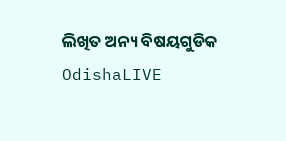ଲିଖିତ ଅନ୍ୟ ବିଷୟଗୁଡିକ OdishaLIVE